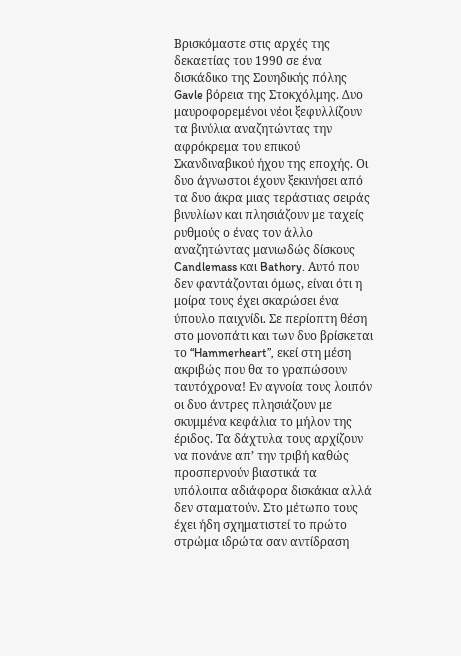Βρισκόμαστε στις αρχές της δεκαετίας του 1990 σε ένα δισκάδικο της Σουηδικής πόλης Gavle βόρεια της Στοκχόλμης. Δυο μαυροφορεμένοι νέοι ξεφυλλίζουν τα βινύλια αναζητώντας την αφρόκρεμα του επικού Σκανδιναβικού ήχου της εποχής. Οι δυο άγνωστοι έχουν ξεκινήσει από τα δυο άκρα μιας τεράστιας σειράς βινυλίων και πλησιάζουν με ταχείς ρυθμούς ο ένας τον άλλο αναζητώντας μανιωδώς δίσκους Candlemass και Bathory. Αυτό που δεν φαντάζονται όμως, είναι ότι η μοίρα τους έχει σκαρώσει ένα ύπουλο παιχνίδι. Σε περίοπτη θέση στο μονοπάτι και των δυο βρίσκεται το “Hammerheart”, εκεί στη μέση ακριβώς που θα το γραπώσουν ταυτόχρονα! Εν αγνοία τους λοιπόν οι δυο άντρες πλησιάζουν με σκυμμένα κεφάλια το μήλον της έριδος. Τα δάχτυλα τους αρχίζουν να πονάνε απ’ την τριβή καθώς προσπερνούν βιαστικά τα υπόλοιπα αδιάφορα δισκάκια αλλά δεν σταματούν. Στο μέτωπο τους έχει ήδη σχηματιστεί το πρώτο στρώμα ιδρώτα σαν αντίδραση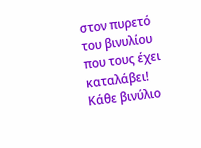στον πυρετό του βινυλίου που τους έχει καταλάβει! Κάθε βινύλιο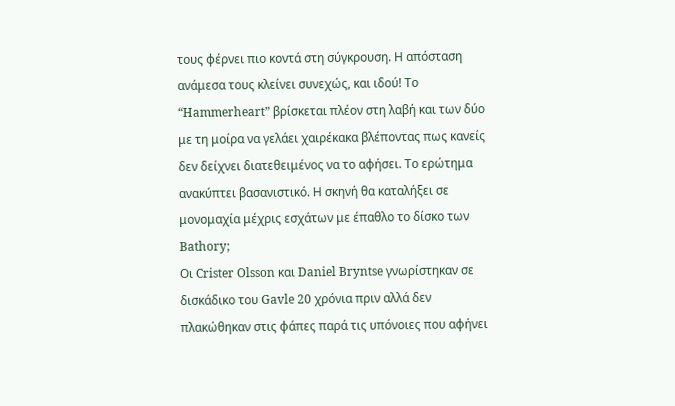τους φέρνει πιο κοντά στη σύγκρουση. Η απόσταση ανάμεσα τους κλείνει συνεχώς, και ιδού! Το “Hammerheart” βρίσκεται πλέον στη λαβή και των δύο με τη μοίρα να γελάει χαιρέκακα βλέποντας πως κανείς δεν δείχνει διατεθειμένος να το αφήσει. Το ερώτημα ανακύπτει βασανιστικό. Η σκηνή θα καταλήξει σε μονομαχία μέχρις εσχάτων με έπαθλο το δίσκο των Bathory;
Οι Crister Olsson και Daniel Bryntse γνωρίστηκαν σε δισκάδικο του Gavle 20 χρόνια πριν αλλά δεν πλακώθηκαν στις φάπες παρά τις υπόνοιες που αφήνει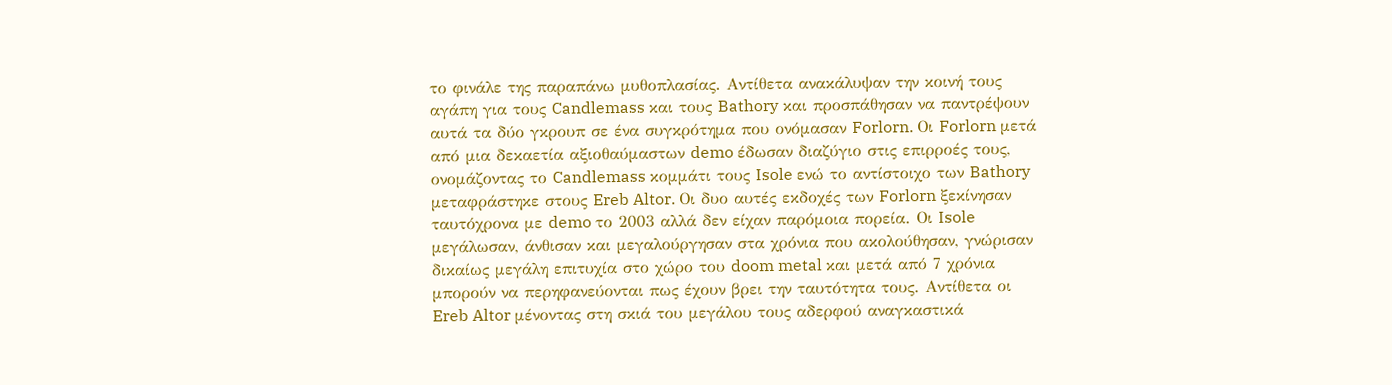το φινάλε της παραπάνω μυθοπλασίας. Αντίθετα ανακάλυψαν την κοινή τους αγάπη για τους Candlemass και τους Bathory και προσπάθησαν να παντρέψουν αυτά τα δύο γκρουπ σε ένα συγκρότημα που ονόμασαν Forlorn. Οι Forlorn μετά από μια δεκαετία αξιοθαύμαστων demo έδωσαν διαζύγιο στις επιρροές τους, ονομάζοντας το Candlemass κομμάτι τους Isole ενώ το αντίστοιχο των Bathory μεταφράστηκε στους Ereb Altor. Οι δυο αυτές εκδοχές των Forlorn ξεκίνησαν ταυτόχρονα με demo το 2003 αλλά δεν είχαν παρόμοια πορεία. Οι Isole μεγάλωσαν, άνθισαν και μεγαλούργησαν στα χρόνια που ακολούθησαν, γνώρισαν δικαίως μεγάλη επιτυχία στο χώρο του doom metal και μετά από 7 χρόνια μπορούν να περηφανεύονται πως έχουν βρει την ταυτότητα τους. Αντίθετα οι Ereb Altor μένοντας στη σκιά του μεγάλου τους αδερφού αναγκαστικά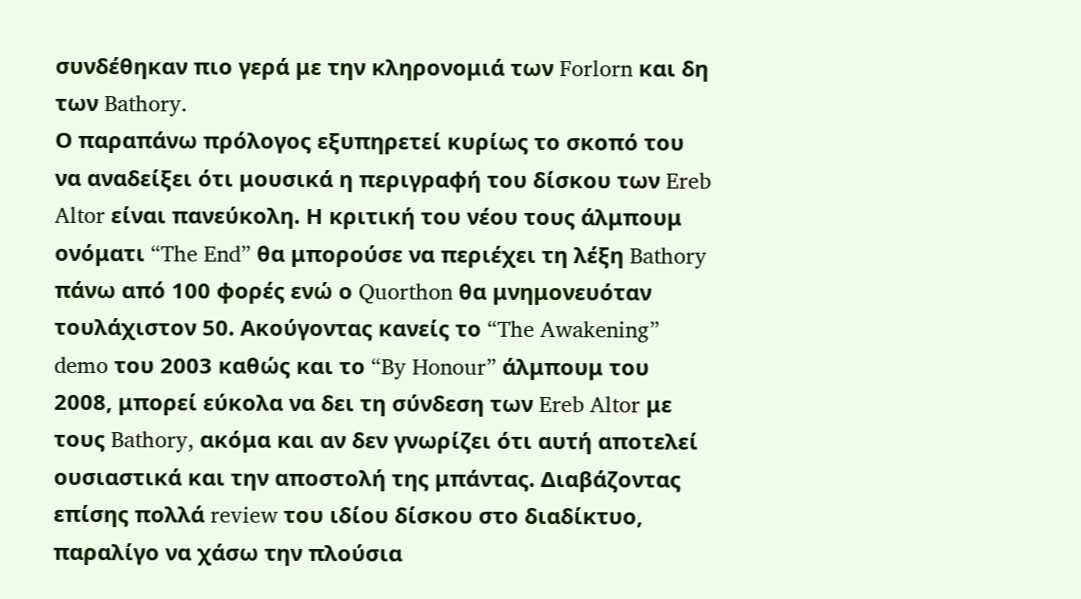συνδέθηκαν πιο γερά με την κληρονομιά των Forlorn και δη των Bathory.
Ο παραπάνω πρόλογος εξυπηρετεί κυρίως το σκοπό του να αναδείξει ότι μουσικά η περιγραφή του δίσκου των Ereb Altor είναι πανεύκολη. Η κριτική του νέου τους άλμπουμ ονόματι “The End” θα μπορούσε να περιέχει τη λέξη Bathory πάνω από 100 φορές ενώ ο Quorthon θα μνημονευόταν τουλάχιστον 50. Ακούγοντας κανείς το “The Awakening” demo του 2003 καθώς και το “By Honour” άλμπουμ του 2008, μπορεί εύκολα να δει τη σύνδεση των Ereb Altor με τους Bathory, ακόμα και αν δεν γνωρίζει ότι αυτή αποτελεί ουσιαστικά και την αποστολή της μπάντας. Διαβάζοντας επίσης πολλά review του ιδίου δίσκου στο διαδίκτυο, παραλίγο να χάσω την πλούσια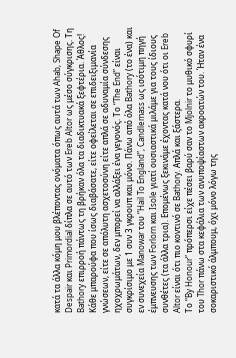κατά τα άλλα κόμη μου βλέποντας ονόματα όπως αυτά των Ahab, Shape Of Despair και Primordial δίπλα σε αυτό των Ereb Altor ως μέσο σύγκρισης. Τη Bathory επιρροή πάντως τη βρήκαν όλα τα διαδικτυακά ξεφτέρια. Άθλος! Κάθε μπαρούφα που ίσως διαβάσατε, είτε οφείλεται σε επιδειξιμανία γνώσεων, είτε σε απόλυτη ασχετοσύνη είτε απλά σε αδυναμία σύνδεσης ηχοχρωμάτων, δεν μπορεί να αλλάξει ένα γεγονός. Το “The End” είναι συγκρίσιμο με 1 συν 3 γκρουπ και μόνο. Πάνω από όλα Bathory (το ένα) και εν συνεχεία Manowar του “Hail To England”, Candlemass ως ισότιμη πηγή έμπνευσης των Forlorn και Isole γιατί ουσιαστικά μιλάμε για τους ίδιους συνθέτες (τα άλλα τρια). Επομένως ξεκινάμε έχοντας κατά νου ότι οι Ereb Altor είναι ότι πιο κοντινό σε Bathory. Απλά και ξάστερα.
Το “By Honour” πρόπερσι είχε πέσει βαρύ σαν το Mjolnir το μυθικό σφυρί του Thor πάνω στα κεφάλια των ανυποψίαστων ακροατών του. Ήταν ένα σοκαριστικό άλμπουμ, όχι μόνο λόγω της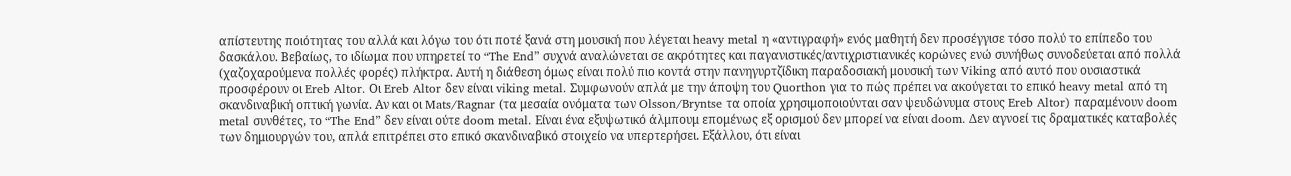απίστευτης ποιότητας του αλλά και λόγω του ότι ποτέ ξανά στη μουσική που λέγεται heavy metal η «αντιγραφή» ενός μαθητή δεν προσέγγισε τόσο πολύ το επίπεδο του δασκάλου. Βεβαίως, το ιδίωμα που υπηρετεί το “The End” συχνά αναλώνεται σε ακρότητες και παγανιστικές/αντιχριστιανικές κορώνες ενώ συνήθως συνοδεύεται από πολλά (χαζοχαρούμενα πολλές φορές) πλήκτρα. Αυτή η διάθεση όμως είναι πολύ πιο κοντά στην πανηγυρτζίδικη παραδοσιακή μουσική των Viking από αυτό που ουσιαστικά προσφέρουν οι Ereb Altor. Οι Ereb Altor δεν είναι viking metal. Συμφωνούν απλά με την άποψη του Quorthon για το πώς πρέπει να ακούγεται το επικό heavy metal από τη σκανδιναβική οπτική γωνία. Αν και οι Mats/Ragnar (τα μεσαία ονόματα των Olsson/Bryntse τα οποία χρησιμοποιούνται σαν ψευδώνυμα στους Ereb Altor) παραμένουν doom metal συνθέτες, το “The End” δεν είναι ούτε doom metal. Είναι ένα εξυψωτικό άλμπουμ επομένως εξ ορισμού δεν μπορεί να είναι doom. Δεν αγνοεί τις δραματικές καταβολές των δημιουργών του, απλά επιτρέπει στο επικό σκανδιναβικό στοιχείο να υπερτερήσει. Εξάλλου, ότι είναι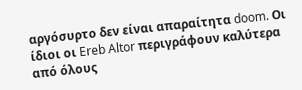αργόσυρτο δεν είναι απαραίτητα doom. Οι ίδιοι οι Ereb Altor περιγράφουν καλύτερα από όλους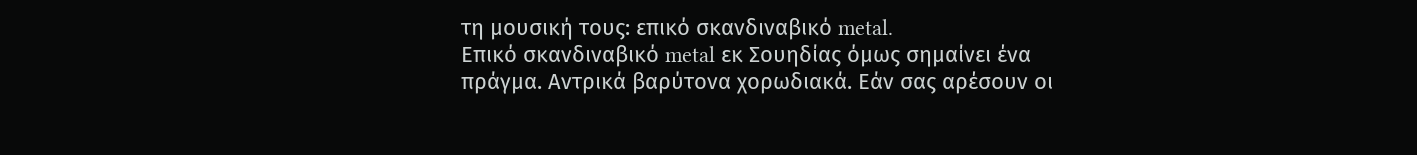τη μουσική τους: επικό σκανδιναβικό metal.
Επικό σκανδιναβικό metal εκ Σουηδίας όμως σημαίνει ένα πράγμα. Αντρικά βαρύτονα χορωδιακά. Εάν σας αρέσουν οι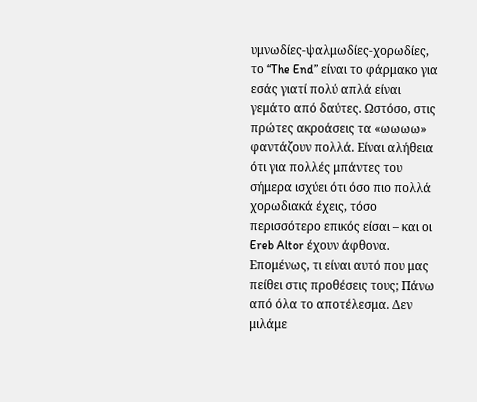υμνωδίες-ψαλμωδίες-χορωδίες, το “The End” είναι το φάρμακο για εσάς γιατί πολύ απλά είναι γεμάτο από δαύτες. Ωστόσο, στις πρώτες ακροάσεις τα «ωωωω» φαντάζουν πολλά. Είναι αλήθεια ότι για πολλές μπάντες του σήμερα ισχύει ότι όσο πιο πολλά χορωδιακά έχεις, τόσο περισσότερο επικός είσαι – και οι Ereb Altor έχουν άφθονα. Επομένως, τι είναι αυτό που μας πείθει στις προθέσεις τους; Πάνω από όλα το αποτέλεσμα. Δεν μιλάμε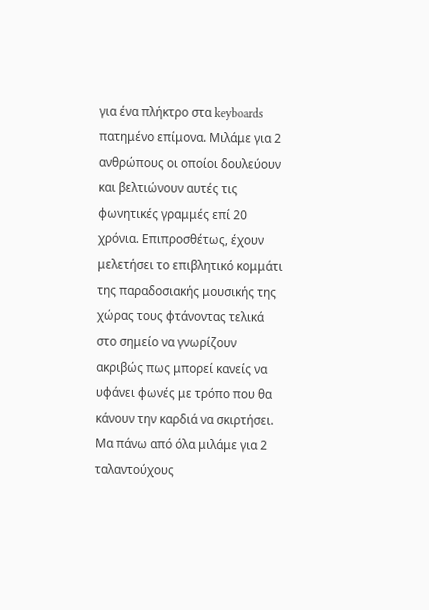για ένα πλήκτρο στα keyboards πατημένο επίμονα. Μιλάμε για 2 ανθρώπους οι οποίοι δουλεύουν και βελτιώνουν αυτές τις φωνητικές γραμμές επί 20 χρόνια. Επιπροσθέτως, έχουν μελετήσει το επιβλητικό κομμάτι της παραδοσιακής μουσικής της χώρας τους φτάνοντας τελικά στο σημείο να γνωρίζουν ακριβώς πως μπορεί κανείς να υφάνει φωνές με τρόπο που θα κάνουν την καρδιά να σκιρτήσει. Μα πάνω από όλα μιλάμε για 2 ταλαντούχους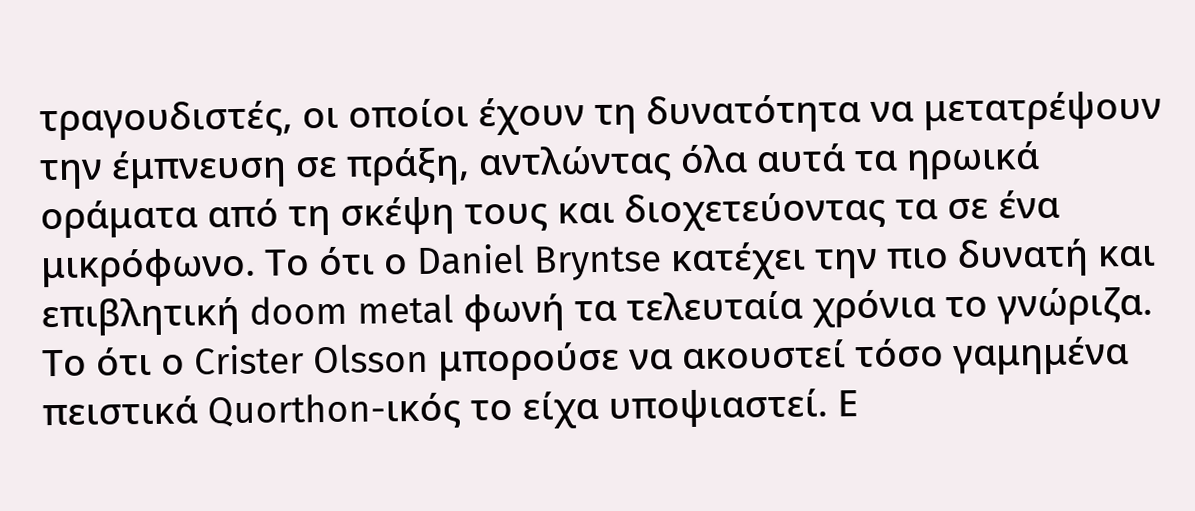τραγουδιστές, οι οποίοι έχουν τη δυνατότητα να μετατρέψουν την έμπνευση σε πράξη, αντλώντας όλα αυτά τα ηρωικά οράματα από τη σκέψη τους και διοχετεύοντας τα σε ένα μικρόφωνο. Το ότι ο Daniel Bryntse κατέχει την πιο δυνατή και επιβλητική doom metal φωνή τα τελευταία χρόνια το γνώριζα. Το ότι ο Crister Olsson μπορούσε να ακουστεί τόσο γαμημένα πειστικά Quorthon-ικός το είχα υποψιαστεί. Ε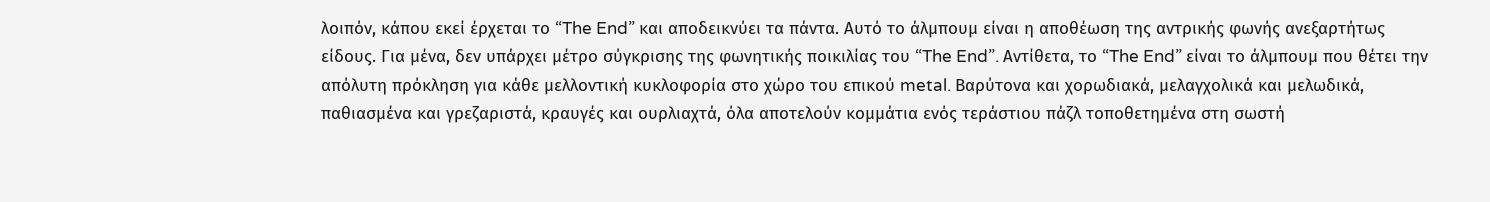λοιπόν, κάπου εκεί έρχεται το “The End” και αποδεικνύει τα πάντα. Αυτό το άλμπουμ είναι η αποθέωση της αντρικής φωνής ανεξαρτήτως είδους. Για μένα, δεν υπάρχει μέτρο σύγκρισης της φωνητικής ποικιλίας του “The End”. Αντίθετα, το “The End” είναι το άλμπουμ που θέτει την απόλυτη πρόκληση για κάθε μελλοντική κυκλοφορία στο χώρο του επικού metal. Βαρύτονα και χορωδιακά, μελαγχολικά και μελωδικά, παθιασμένα και γρεζαριστά, κραυγές και ουρλιαχτά, όλα αποτελούν κομμάτια ενός τεράστιου πάζλ τοποθετημένα στη σωστή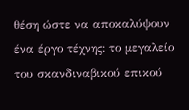θέση ώστε να αποκαλύψουν ένα έργο τέχνης: το μεγαλείο του σκανδιναβικού επικού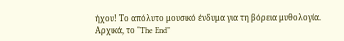ήχου! Το απόλυτο μουσικό ένδυμα για τη βόρεια μυθολογία.
Αρχικά, το “The End”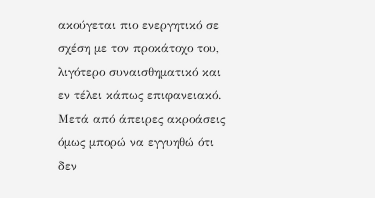ακούγεται πιο ενεργητικό σε σχέση με τον προκάτοχο του, λιγότερο συναισθηματικό και εν τέλει κάπως επιφανειακό. Μετά από άπειρες ακροάσεις όμως μπορώ να εγγυηθώ ότι δεν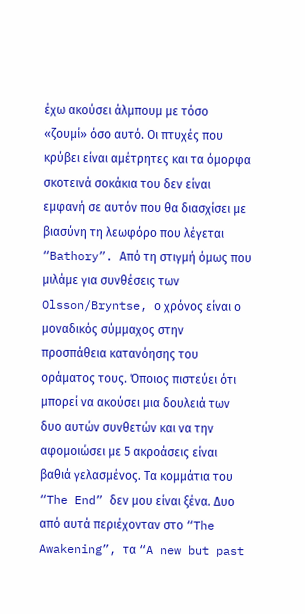έχω ακούσει άλμπουμ με τόσο «ζουμί» όσο αυτό. Οι πτυχές που κρύβει είναι αμέτρητες και τα όμορφα σκοτεινά σοκάκια του δεν είναι εμφανή σε αυτόν που θα διασχίσει με βιασύνη τη λεωφόρο που λέγεται “Bathory”. Από τη στιγμή όμως που μιλάμε για συνθέσεις των Olsson/Bryntse, ο χρόνος είναι ο μοναδικός σύμμαχος στην προσπάθεια κατανόησης του οράματος τους. Όποιος πιστεύει ότι μπορεί να ακούσει μια δουλειά των δυο αυτών συνθετών και να την αφομοιώσει με 5 ακροάσεις είναι βαθιά γελασμένος. Τα κομμάτια του “The End” δεν μου είναι ξένα. Δυο από αυτά περιέχονταν στο “The Awakening”, τα “A new but past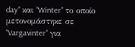day” και “Winter” το οποίο μετονομάστηκε σε “Vargavinter” για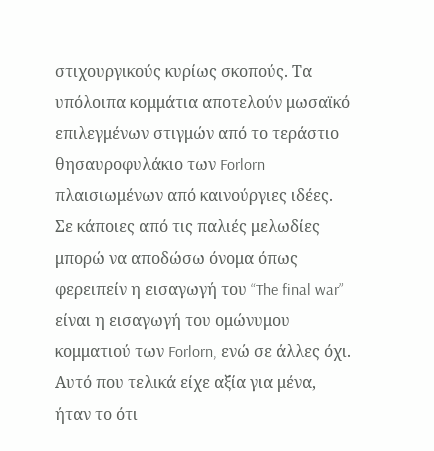στιχουργικούς κυρίως σκοπούς. Τα υπόλοιπα κομμάτια αποτελούν μωσαϊκό επιλεγμένων στιγμών από το τεράστιο θησαυροφυλάκιο των Forlorn πλαισιωμένων από καινούργιες ιδέες. Σε κάποιες από τις παλιές μελωδίες μπορώ να αποδώσω όνομα όπως φερειπείν η εισαγωγή του “The final war” είναι η εισαγωγή του ομώνυμου κομματιού των Forlorn, ενώ σε άλλες όχι. Αυτό που τελικά είχε αξία για μένα, ήταν το ότι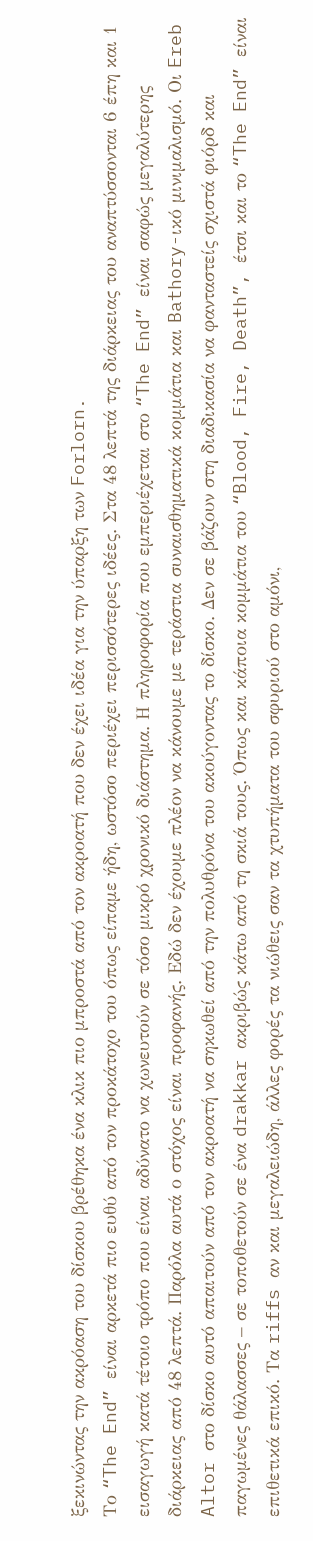ξεκινώντας την ακρόαση του δίσκου βρέθηκα ένα κλικ πιο μπροστά από τον ακροατή που δεν έχει ιδέα για την ύπαρξη των Forlorn.
Το “The End” είναι αρκετά πιο ευθύ από τον προκάτοχο του όπως είπαμε ήδη, ωστόσο περιέχει περισσότερες ιδέες. Στα 48 λεπτά της διάρκειας του αναπτύσσονται 6 έπη και 1 εισαγωγή κατά τέτοιο τρόπο που είναι αδύνατο να χωνευτούν σε τόσο μικρό χρονικό διάστημα. Η πληροφορία που εμπεριέχεται στο “The End” είναι σαφώς μεγαλύτερης διάρκειας από 48 λεπτά. Παρόλα αυτά ο στόχος είναι προφανής. Εδώ δεν έχουμε πλέον να κάνουμε με τεράστια συναισθηματικά κομμάτια και Bathory-ικό μινιμαλισμό. Οι Ereb Altor στο δίσκο αυτό απαιτούν από τον ακροατή να σηκωθεί από την πολυθρόνα του ακούγοντας το δίσκο. Δεν σε βάζουν στη διαδικασία να φανταστείς σχιστά φιόρδ και παγωμένες θάλασσες – σε τοποθετούν σε ένα drakkar ακριβώς κάτω από τη σκιά τους. Όπως και κάποια κομμάτια του “Blood, Fire, Death”, έτσι και το “The End” είναι επιθετικά επικό. Τα riffs αν και μεγαλειώδη, άλλες φορές τα νιώθεις σαν τα χτυπήματα του σφυριού στο αμόνι,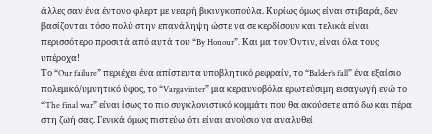άλλες σαν ένα έντονο φλερτ με νεαρή βικινγκοπούλα. Κυρίως όμως είναι στιβαρά, δεν βασίζονται τόσο πολύ στην επανάληψη ώστε να σε κερδίσουν και τελικά είναι περισσότερο προσιτά από αυτά του “By Honour”. Και μα τον Όντιν, είναι όλα τους υπέροχα!
Το “Our failure” περιέχει ένα απίστευτα υποβλητικό ρεφραίν, το “Balder’s fall” ένα εξαίσιο πολεμικό/υμνητικό ύφος, το “Vargavinter” μια κεραυνοβόλα ερωτεύσιμη εισαγωγή ενώ το “The final war” είναι ίσως το πιο συγκλονιστικό κομμάτι που θα ακούσετε από δω και πέρα στη ζωή σας. Γενικά όμως πιστεύω ότι είναι ανούσιο να αναλυθεί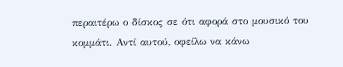περαιτέρω ο δίσκος σε ότι αφορά στο μουσικό του κομμάτι. Αντί αυτού, οφείλω να κάνω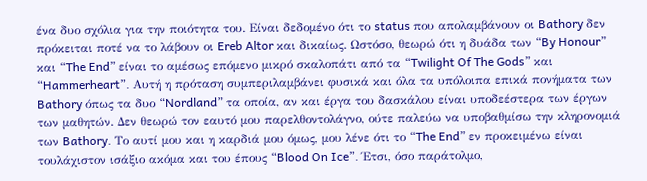ένα δυο σχόλια για την ποιότητα του. Είναι δεδομένο ότι το status που απολαμβάνουν οι Bathory δεν πρόκειται ποτέ να το λάβουν οι Ereb Altor και δικαίως. Ωστόσο, θεωρώ ότι η δυάδα των “By Honour” και “The End” είναι το αμέσως επόμενο μικρό σκαλοπάτι από τα “Twilight Of The Gods” και “Hammerheart”. Αυτή η πρόταση συμπεριλαμβάνει φυσικά και όλα τα υπόλοιπα επικά πονήματα των Bathory όπως τα δυο “Nordland” τα οποία, αν και έργα του δασκάλου είναι υποδεέστερα των έργων των μαθητών. Δεν θεωρώ τον εαυτό μου παρελθοντολάγνο, ούτε παλεύω να υποβαθμίσω την κληρονομιά των Bathory. Το αυτί μου και η καρδιά μου όμως, μου λένε ότι το “The End” εν προκειμένω είναι τουλάχιστον ισάξιο ακόμα και του έπους “Blood On Ice”. Έτσι, όσο παράτολμο,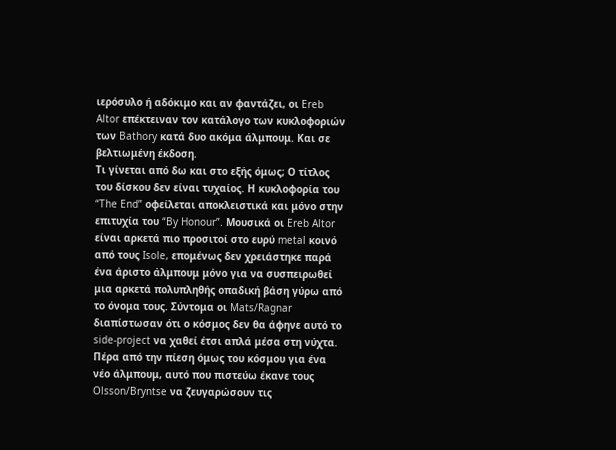ιερόσυλο ή αδόκιμο και αν φαντάζει, οι Ereb Altor επέκτειναν τον κατάλογο των κυκλοφοριών των Bathory κατά δυο ακόμα άλμπουμ. Και σε βελτιωμένη έκδοση.
Τι γίνεται από δω και στο εξής όμως; Ο τίτλος του δίσκου δεν είναι τυχαίος. Η κυκλοφορία του “The End” οφείλεται αποκλειστικά και μόνο στην επιτυχία του “By Honour”. Μουσικά οι Ereb Altor είναι αρκετά πιο προσιτοί στο ευρύ metal κοινό από τους Isole, επομένως δεν χρειάστηκε παρά ένα άριστο άλμπουμ μόνο για να συσπειρωθεί μια αρκετά πολυπληθής οπαδική βάση γύρω από το όνομα τους. Σύντομα οι Mats/Ragnar διαπίστωσαν ότι ο κόσμος δεν θα άφηνε αυτό το side-project να χαθεί έτσι απλά μέσα στη νύχτα. Πέρα από την πίεση όμως του κόσμου για ένα νέο άλμπουμ, αυτό που πιστεύω έκανε τους Olsson/Bryntse να ζευγαρώσουν τις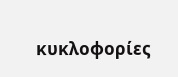κυκλοφορίες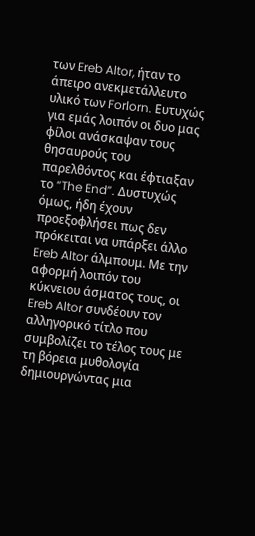των Ereb Altor, ήταν το άπειρο ανεκμετάλλευτο υλικό των Forlorn. Ευτυχώς για εμάς λοιπόν οι δυο μας φίλοι ανάσκαψαν τους θησαυρούς του παρελθόντος και έφτιαξαν το “The End”. Δυστυχώς όμως, ήδη έχουν προεξοφλήσει πως δεν πρόκειται να υπάρξει άλλο Ereb Altor άλμπουμ. Με την αφορμή λοιπόν του κύκνειου άσματος τους, οι Ereb Altor συνδέουν τον αλληγορικό τίτλο που συμβολίζει το τέλος τους με τη βόρεια μυθολογία δημιουργώντας μια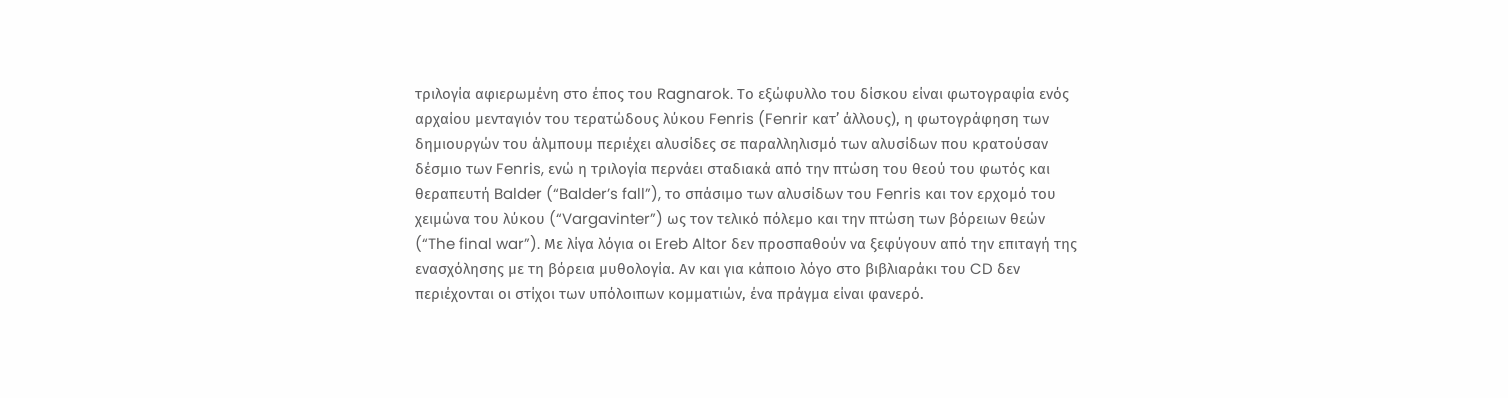τριλογία αφιερωμένη στο έπος του Ragnarok. Το εξώφυλλο του δίσκου είναι φωτογραφία ενός αρχαίου μενταγιόν του τερατώδους λύκου Fenris (Fenrir κατ’ άλλους), η φωτογράφηση των δημιουργών του άλμπουμ περιέχει αλυσίδες σε παραλληλισμό των αλυσίδων που κρατούσαν δέσμιο των Fenris, ενώ η τριλογία περνάει σταδιακά από την πτώση του θεού του φωτός και θεραπευτή Balder (“Balder’s fall”), το σπάσιμο των αλυσίδων του Fenris και τον ερχομό του χειμώνα του λύκου (“Vargavinter”) ως τον τελικό πόλεμο και την πτώση των βόρειων θεών (“The final war”). Με λίγα λόγια οι Ereb Altor δεν προσπαθούν να ξεφύγουν από την επιταγή της ενασχόλησης με τη βόρεια μυθολογία. Αν και για κάποιο λόγο στο βιβλιαράκι του CD δεν περιέχονται οι στίχοι των υπόλοιπων κομματιών, ένα πράγμα είναι φανερό.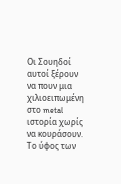Οι Σουηδοί αυτοί ξέρουν να πουν μια χιλιοειπωμένη στο metal ιστορία χωρίς να κουράσουν. Το ύφος των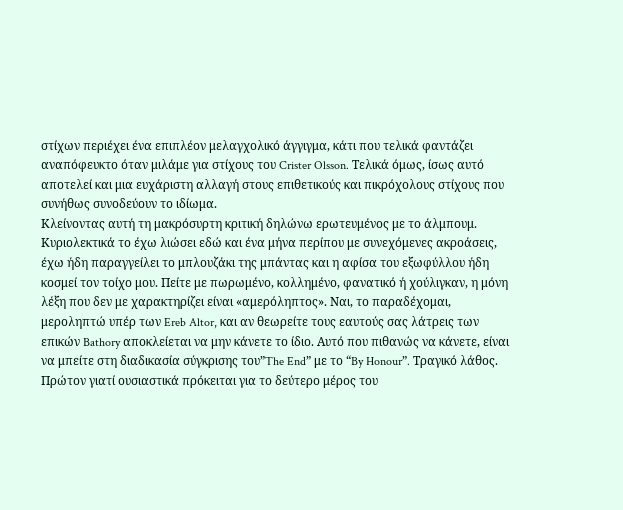στίχων περιέχει ένα επιπλέον μελαγχολικό άγγιγμα, κάτι που τελικά φαντάζει αναπόφευκτο όταν μιλάμε για στίχους του Crister Olsson. Τελικά όμως, ίσως αυτό αποτελεί και μια ευχάριστη αλλαγή στους επιθετικούς και πικρόχολους στίχους που συνήθως συνοδεύουν το ιδίωμα.
Κλείνοντας αυτή τη μακρόσυρτη κριτική δηλώνω ερωτευμένος με το άλμπουμ. Κυριολεκτικά το έχω λιώσει εδώ και ένα μήνα περίπου με συνεχόμενες ακροάσεις, έχω ήδη παραγγείλει το μπλουζάκι της μπάντας και η αφίσα του εξωφύλλου ήδη κοσμεί τον τοίχο μου. Πείτε με πωρωμένο, κολλημένο, φανατικό ή χούλιγκαν, η μόνη λέξη που δεν με χαρακτηρίζει είναι «αμερόληπτος». Ναι, το παραδέχομαι, μεροληπτώ υπέρ των Ereb Altor, και αν θεωρείτε τους εαυτούς σας λάτρεις των επικών Bathory αποκλείεται να μην κάνετε το ίδιο. Αυτό που πιθανώς να κάνετε, είναι να μπείτε στη διαδικασία σύγκρισης του”The End” με το “By Honour”. Τραγικό λάθος. Πρώτον γιατί ουσιαστικά πρόκειται για το δεύτερο μέρος του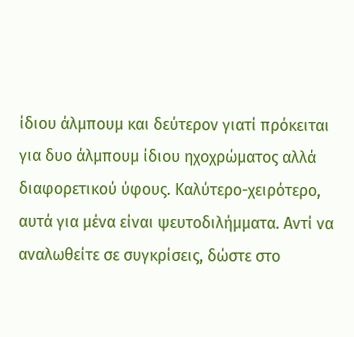ίδιου άλμπουμ και δεύτερον γιατί πρόκειται για δυο άλμπουμ ίδιου ηχοχρώματος αλλά διαφορετικού ύφους. Καλύτερο-χειρότερο, αυτά για μένα είναι ψευτοδιλήμματα. Αντί να αναλωθείτε σε συγκρίσεις, δώστε στο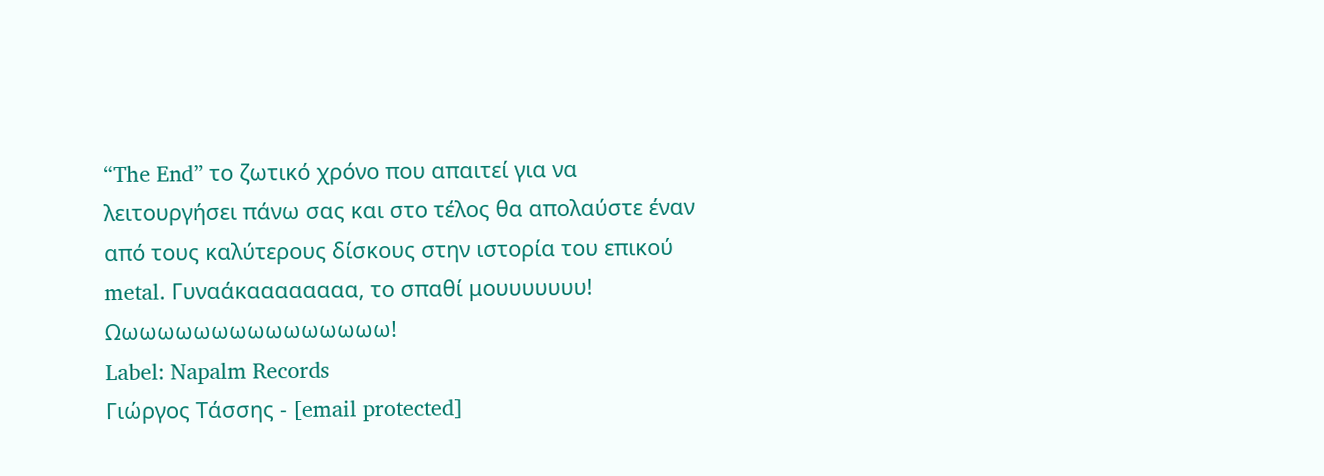“The End” το ζωτικό χρόνο που απαιτεί για να λειτουργήσει πάνω σας και στο τέλος θα απολαύστε έναν από τους καλύτερους δίσκους στην ιστορία του επικού metal. Γυναάκαααααααα, το σπαθί μουυυυυυυ! Ωωωωωωωωωωωωωωωω!
Label: Napalm Records
Γιώργος Τάσσης - [email protected]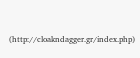(http://cloakndagger.gr/index.php)